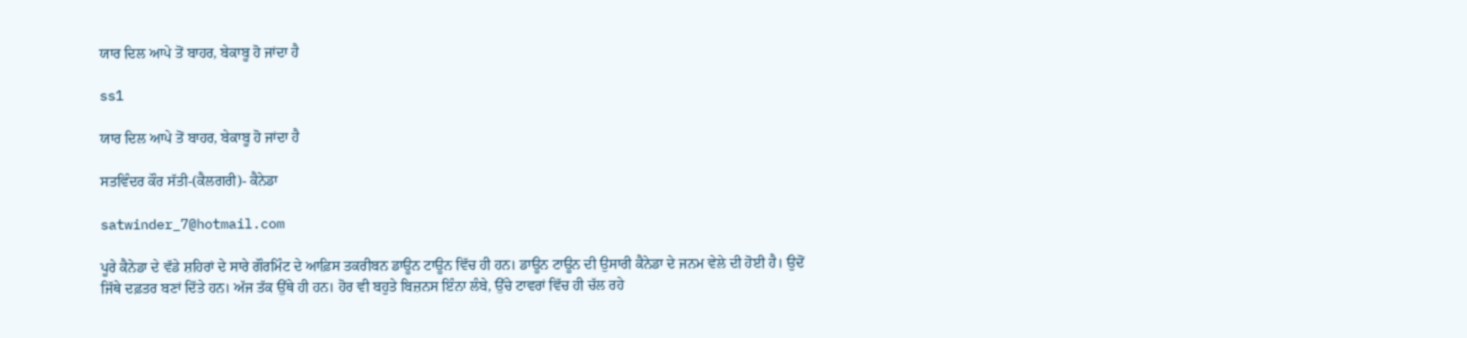ਯਾਰ ਦਿਲ ਆਪੇ ਤੋਂ ਬਾਹਰ, ਬੇਕਾਬੂ ਹੋ ਜਾਂਦਾ ਹੈ

ss1

ਯਾਰ ਦਿਲ ਆਪੇ ਤੋਂ ਬਾਹਰ, ਬੇਕਾਬੂ ਹੋ ਜਾਂਦਾ ਹੈ

ਸਤਵਿੰਦਰ ਕੌਰ ਸੱਤੀ-(ਕੈਲਗਰੀ)- ਕੈਨੇਡਾ

satwinder_7@hotmail.com

ਪੂਰੇ ਕੈਨੇਡਾ ਦੇ ਵੱਡੇ ਸ਼ਹਿਰਾਂ ਦੇ ਸਾਰੇ ਗੌਰਮਿੰਟ ਦੇ ਆਫ਼ਿਸ ਤਕਰੀਬਨ ਡਾਊਨ ਟਾਊਨ ਵਿੱਚ ਹੀ ਹਨ। ਡਾਊਨ ਟਾਊਨ ਦੀ ਉਸਾਰੀ ਕੈਨੇਡਾ ਦੇ ਜਨਮ ਵੇਲੇ ਦੀ ਹੋਈ ਹੈ। ਉਦੋਂ ਜਿੱਥੇ ਦਫ਼ਤਰ ਬਣਾਂ ਦਿੱਤੇ ਹਨ। ਅੱਜ ਤੱਕ ਉੱਥੇ ਹੀ ਹਨ। ਹੋਰ ਵੀ ਬਹੁਤੇ ਬਿਜ਼ਨਸ ਇੰਨਾ ਲੰਬੇ, ਉੱਚੇ ਟਾਵਰਾਂ ਵਿੱਚ ਹੀ ਚੱਲ ਰਹੇ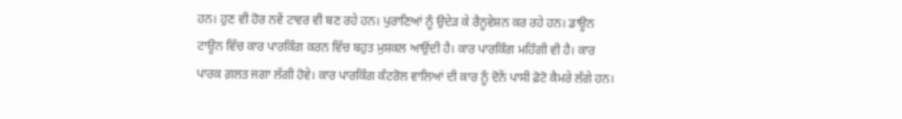ਹਨ। ਹੁਣ ਵੀ ਹੋਰ ਨਵੇਂ ਟਾਵਰ ਵੀ ਬਣ ਰਹੇ ਹਨ। ਪੁਰਾਣਿਆਂ ਨੂੰ ਉਦੇੜ ਕੇ ਰੈਨੂਵੇਸ਼ਨ ਕਰ ਰਹੇ ਹਨ। ਡਾਊਨ ਟਾਊਨ ਵਿੱਚ ਕਾਰ ਪਾਰਕਿੰਗ ਕਰਨ ਵਿੱਚ ਬਹੁਤ ਮੁਸ਼ਕਲ ਆਉਂਦੀ ਹੈ। ਕਾਰ ਪਾਰਕਿੰਗ ਮਹਿੰਗੀ ਵੀ ਹੈ। ਕਾਰ ਪਾਰਕ ਗ਼ਲਤ ਜਗਾ ਲੱਗੀ ਹੋਵੇ। ਕਾਰ ਪਾਰਕਿੰਗ ਕੰਟਰੋਲ ਵਾਲਿਆਂ ਦੀ ਕਾਰ ਨੂੰ ਦੋਨੇਂ ਪਾਸੀ ਫ਼ੋਟੋ ਕੈਮਰੇ ਲੱਗੇ ਹਨ।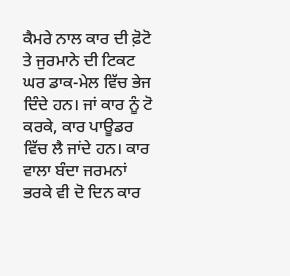ਕੈਮਰੇ ਨਾਲ ਕਾਰ ਦੀ ਫ਼ੋਟੋ ਤੇ ਜੁਰਮਾਨੇ ਦੀ ਟਿਕਟ ਘਰ ਡਾਕ-ਮੇਲ ਵਿੱਚ ਭੇਜ ਦਿੰਦੇ ਹਨ। ਜਾਂ ਕਾਰ ਨੂੰ ਟੋ ਕਰਕੇ, ਕਾਰ ਪਾਊਡਰ ਵਿੱਚ ਲੈ ਜਾਂਦੇ ਹਨ। ਕਾਰ ਵਾਲਾ ਬੰਦਾ ਜਰਮਨਾਂ ਭਰਕੇ ਵੀ ਦੋ ਦਿਨ ਕਾਰ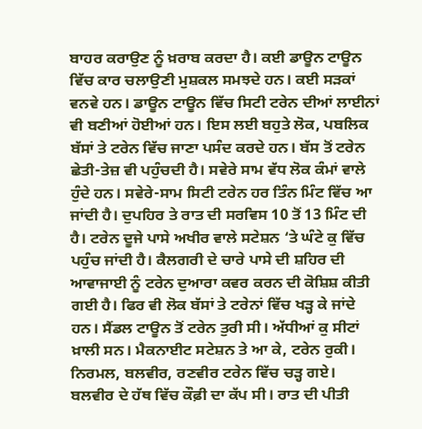ਬਾਹਰ ਕਰਾਉਣ ਨੂੰ ਖ਼ਰਾਬ ਕਰਦਾ ਹੈ। ਕਈ ਡਾਊਨ ਟਾਊਨ ਵਿੱਚ ਕਾਰ ਚਲਾਉਣੀ ਮੁਸ਼ਕਲ ਸਮਝਦੇ ਹਨ। ਕਈ ਸੜਕਾਂ ਵਨਵੇ ਹਨ। ਡਾਊਨ ਟਾਊਨ ਵਿੱਚ ਸਿਟੀ ਟਰੇਨ ਦੀਆਂ ਲਾਈਨਾਂ ਵੀ ਬਣੀਆਂ ਹੋਈਆਂ ਹਨ। ਇਸ ਲਈ ਬਹੁਤੇ ਲੋਕ, ਪਬਲਿਕ ਬੱਸਾਂ ਤੇ ਟਰੇਨ ਵਿੱਚ ਜਾਣਾ ਪਸੰਦ ਕਰਦੇ ਹਨ। ਬੱਸ ਤੋਂ ਟਰੇਨ ਛੇਤੀ-ਤੇਜ਼ ਵੀ ਪਹੁੰਚਦੀ ਹੈ। ਸਵੇਰੇ ਸਾਮ ਵੱਧ ਲੋਕ ਕੰਮਾਂ ਵਾਲੇ ਹੁੰਦੇ ਹਨ। ਸਵੇਰੇ-ਸਾਮ ਸਿਟੀ ਟਰੇਨ ਹਰ ਤਿੰਨ ਮਿੰਟ ਵਿੱਚ ਆ ਜਾਂਦੀ ਹੈ। ਦੁਪਹਿਰ ਤੇ ਰਾਤ ਦੀ ਸਰਵਿਸ 10 ਤੋਂ 13 ਮਿੰਟ ਦੀ ਹੈ। ਟਰੇਨ ਦੂਜੇ ਪਾਸੇ ਅਖੀਰ ਵਾਲੇ ਸਟੇਸ਼ਨ ‘ਤੇ ਘੰਟੇ ਕੁ ਵਿੱਚ ਪਹੁੰਚ ਜਾਂਦੀ ਹੈ। ਕੈਲਗਰੀ ਦੇ ਚਾਰੇ ਪਾਸੇ ਦੀ ਸ਼ਹਿਰ ਦੀ ਆਵਾਜਾਈ ਨੂੰ ਟਰੇਨ ਦੁਆਰਾ ਕਵਰ ਕਰਨ ਦੀ ਕੋਸ਼ਿਸ਼ ਕੀਤੀ ਗਈ ਹੈ। ਫਿਰ ਵੀ ਲੋਕ ਬੱਸਾਂ ਤੇ ਟਰੇਨਾਂ ਵਿੱਚ ਖੜ੍ਹ ਕੇ ਜਾਂਦੇ ਹਨ। ਸੈਂਡਲ ਟਾਊਨ ਤੋਂ ਟਰੇਨ ਤੁਰੀ ਸੀ। ਅੱਧੀਆਂ ਕੁ ਸੀਟਾਂ ਖ਼ਾਲੀ ਸਨ। ਮੈਕਨਾਈਟ ਸਟੇਸ਼ਨ ਤੇ ਆ ਕੇ, ਟਰੇਨ ਰੁਕੀ। ਨਿਰਮਲ, ਬਲਵੀਰ, ਰਣਵੀਰ ਟਰੇਨ ਵਿੱਚ ਚੜ੍ਹ ਗਏ। ਬਲਵੀਰ ਦੇ ਹੱਥ ਵਿੱਚ ਕੌਫ਼ੀ ਦਾ ਕੱਪ ਸੀ। ਰਾਤ ਦੀ ਪੀਤੀ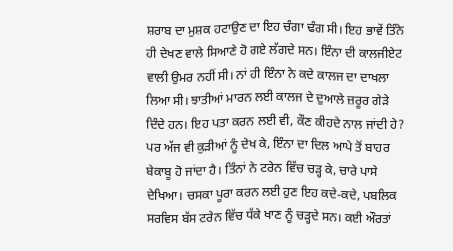ਸ਼ਰਾਬ ਦਾ ਮੁਸ਼ਕ ਹਟਾਉਣ ਦਾ ਇਹ ਚੰਗਾ ਢੰਗ ਸੀ। ਇਹ ਭਾਵੇਂ ਤਿੰਨੇ ਹੀ ਦੇਖਣ ਵਾਲੇ ਸਿਆਣੇ ਹੋ ਗਏ ਲੱਗਦੇ ਸਨ। ਇੰਨਾ ਦੀ ਕਾਲਜੀਏਟ ਵਾਲੀ ਉਮਰ ਨਹੀਂ ਸੀ। ਨਾਂ ਹੀ ਇੰਨਾ ਨੇ ਕਦੇ ਕਾਲਜ ਦਾ ਦਾਖਲਾ ਲਿਆ ਸੀ। ਝਾਤੀਆਂ ਮਾਰਨ ਲਈ ਕਾਲਜ ਦੇ ਦੁਆਲੇ ਜ਼ਰੂਰ ਗੇੜੇ ਦਿੰਦੇ ਹਨ। ਇਹ ਪਤਾ ਕਰਨ ਲਈ ਵੀ, ਕੌਣ ਕੀਹਦੇ ਨਾਲ ਜਾਂਦੀ ਹੇ? ਪਰ ਅੱਜ ਵੀ ਕੁੜੀਆਂ ਨੂੰ ਦੇਖ ਕੇ, ਇੰਨਾ ਦਾ ਦਿਲ ਆਪੇ ਤੋਂ ਬਾਹਰ ਬੇਕਾਬੂ ਹੋ ਜਾਂਦਾ ਹੈ। ਤਿੰਨਾਂ ਨੇ ਟਰੇਨ ਵਿੱਚ ਚੜ੍ਹ ਕੇ, ਚਾਰੇ ਪਾਸੇ ਦੇਖਿਆ। ਚਸਕਾ ਪੂਰਾ ਕਰਨ ਲਈ ਹੁਣ ਇਹ ਕਦੇ-ਕਦੇ, ਪਬਲਿਕ ਸਰਵਿਸ ਬੱਸ ਟਰੇਨ ਵਿੱਚ ਧੱਕੇ ਖਾਣ ਨੂੰ ਚੜ੍ਹਦੇ ਸਨ। ਕਈ ਔਰਤਾਂ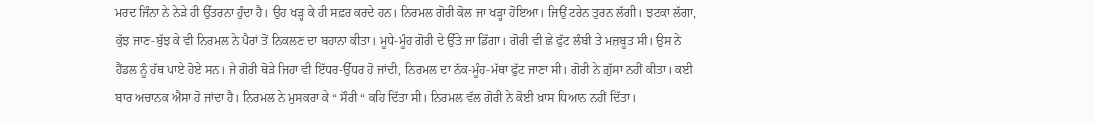ਮਰਦ ਜਿੰਨਾ ਨੇ ਨੇੜੇ ਹੀ ਉੱਤਰਨਾ ਹੁੰਦਾ ਹੈ। ਉਹ ਖੜ੍ਹ ਕੇ ਹੀ ਸਫ਼ਰ ਕਰਦੇ ਹਨ। ਨਿਰਮਲ ਗੋਰੀ ਕੋਲ ਜਾ ਖੜ੍ਹਾ ਹੋਇਆ। ਜਿਉਂ ਟਰੇਨ ਤੁਰਨ ਲੱਗੀ। ਝਟਕਾ ਲੱਗਾ, ਕੁੱਝ ਜਾਣ-ਬੁੱਝ ਕੇ ਵੀ ਨਿਰਮਲ ਨੇ ਪੈਰਾਂ ਤੋਂ ਨਿਕਲਣ ਦਾ ਬਹਾਨਾ ਕੀਤਾ। ਮੂਧੇ-ਮੂੰਹ ਗੋਰੀ ਦੇ ਉੱਤੇ ਜਾ ਡਿੱਗਾ। ਗੋਰੀ ਵੀ ਛੇ ਫੁੱਟ ਲੰਬੀ ਤੇ ਮਜ਼ਬੂਤ ਸੀ। ਉਸ ਨੇ ਹੈਂਡਲ ਨੂੰ ਹੱਥ ਪਾਏ ਹੋਏ ਸਨ। ਜੇ ਗੋਰੀ ਥੋੜੇ ਜਿਹਾ ਵੀ ਇੱਧਰ-ਉੱਧਰ ਹੋ ਜਾਂਦੀ, ਨਿਰਮਲ ਦਾ ਨੱਕ-ਮੂੰਹ-ਮੱਥਾ ਫੁੱਟ ਜਾਣਾ ਸੀ। ਗੋਰੀ ਨੇ ਗ਼ੁੱਸਾ ਨਹੀਂ ਕੀਤਾ। ਕਈ ਬਾਰ ਅਚਾਨਕ ਐਸਾ ਹੋ ਜਾਂਦਾ ਹੈ। ਨਿਰਮਲ ਨੇ ਮੁਸਕਰਾ ਕੇ “ ਸੌਰੀ “ ਕਹਿ ਦਿੱਤਾ ਸੀ। ਨਿਰਮਲ ਵੱਲ ਗੋਰੀ ਨੇ ਕੋਈ ਖ਼ਾਸ ਧਿਆਨ ਨਹੀਂ ਦਿੱਤਾ।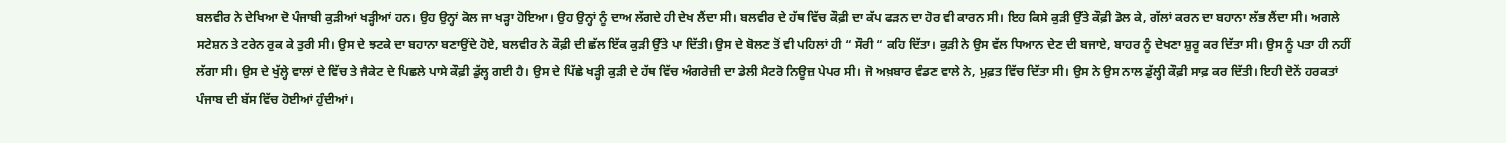ਬਲਵੀਰ ਨੇ ਦੇਖਿਆ ਦੋ ਪੰਜਾਬੀ ਕੁੜੀਆਂ ਖੜ੍ਹੀਆਂ ਹਨ। ਉਹ ਉਨ੍ਹਾਂ ਕੋਲ ਜਾ ਖੜ੍ਹਾ ਹੋਇਆ। ਉਹ ਉਨ੍ਹਾਂ ਨੂੰ ਦਾਅ ਲੱਗਦੇ ਹੀ ਦੇਖ ਲੈਂਦਾ ਸੀ। ਬਲਵੀਰ ਦੇ ਹੱਥ ਵਿੱਚ ਕੌਫ਼ੀ ਦਾ ਕੱਪ ਫੜਨ ਦਾ ਹੋਰ ਵੀ ਕਾਰਨ ਸੀ। ਇਹ ਕਿਸੇ ਕੁੜੀ ਉੱਤੇ ਕੌਫ਼ੀ ਡੋਲ ਕੇ, ਗੱਲਾਂ ਕਰਨ ਦਾ ਬਹਾਨਾ ਲੱਭ ਲੈਂਦਾ ਸੀ। ਅਗਲੇ ਸਟੇਸ਼ਨ ਤੇ ਟਰੇਨ ਰੁਕ ਕੇ ਤੁਰੀ ਸੀ। ਉਸ ਦੇ ਝਟਕੇ ਦਾ ਬਹਾਨਾ ਬਣਾਉਂਦੇ ਹੋਏ, ਬਲਵੀਰ ਨੇ ਕੌਫ਼ੀ ਦੀ ਛੱਲ ਇੱਕ ਕੁੜੀ ਉੱਤੇ ਪਾ ਦਿੱਤੀ। ਉਸ ਦੇ ਬੋਲਣ ਤੋਂ ਵੀ ਪਹਿਲਾਂ ਹੀ “ ਸੌਰੀ “ ਕਹਿ ਦਿੱਤਾ। ਕੁੜੀ ਨੇ ਉਸ ਵੱਲ ਧਿਆਨ ਦੇਣ ਦੀ ਬਜਾਏ, ਬਾਹਰ ਨੂੰ ਦੇਖਣਾ ਸ਼ੁਰੂ ਕਰ ਦਿੱਤਾ ਸੀ। ਉਸ ਨੂੰ ਪਤਾ ਹੀ ਨਹੀਂ ਲੱਗਾ ਸੀ। ਉਸ ਦੇ ਖੁੱਲ੍ਹੇ ਵਾਲਾਂ ਦੇ ਵਿੱਚ ਤੇ ਜੈਕੇਟ ਦੇ ਪਿਛਲੇ ਪਾਸੇ ਕੌਫ਼ੀ ਡੁੱਲ੍ਹ ਗਈ ਹੈ। ਉਸ ਦੇ ਪਿੱਛੇ ਖੜ੍ਹੀ ਕੁੜੀ ਦੇ ਹੱਥ ਵਿੱਚ ਅੰਗਰੇਜ਼ੀ ਦਾ ਡੇਲੀ ਮੈਟਰੋ ਨਿਊਜ਼ ਪੇਪਰ ਸੀ। ਜੋ ਅਖ਼ਬਾਰ ਵੰਡਣ ਵਾਲੇ ਨੇ, ਮੁਫ਼ਤ ਵਿੱਚ ਦਿੱਤਾ ਸੀ। ਉਸ ਨੇ ਉਸ ਨਾਲ ਡੁੱਲ੍ਹੀ ਕੌਫ਼ੀ ਸਾਫ਼ ਕਰ ਦਿੱਤੀ। ਇਹੀ ਦੋਨੇਂ ਹਰਕਤਾਂ ਪੰਜਾਬ ਦੀ ਬੱਸ ਵਿੱਚ ਹੋਈਆਂ ਹੁੰਦੀਆਂ।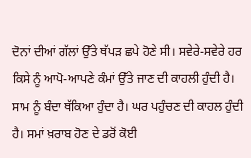ਦੋਨਾਂ ਦੀਆਂ ਗੱਲਾਂ ਉੱਤੇ ਥੱਪੜ ਛਪੇ ਹੋਣੇ ਸੀ। ਸਵੇਰੇ-ਸਵੇਰੇ ਹਰ ਕਿਸੇ ਨੂੰ ਆਪੋ-ਆਪਣੇ ਕੰਮਾਂ ਉੱਤੇ ਜਾਣ ਦੀ ਕਾਹਲੀ ਹੁੰਦੀ ਹੈ। ਸਾਮ ਨੂੰ ਬੰਦਾ ਥੱਕਿਆ ਹੁੰਦਾ ਹੈ। ਘਰ ਪਹੁੰਚਣ ਦੀ ਕਾਹਲ ਹੁੰਦੀ ਹੈ। ਸਮਾਂ ਖ਼ਰਾਬ ਹੋਣ ਦੇ ਡਰੋਂ ਕੋਈ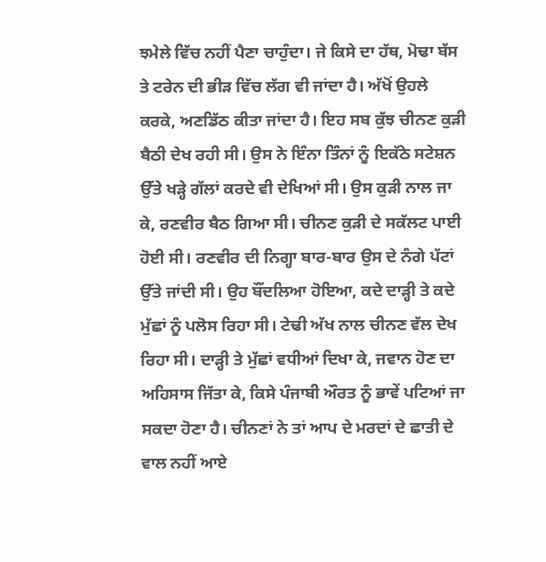ਝਮੇਲੇ ਵਿੱਚ ਨਹੀਂ ਪੈਣਾ ਚਾਹੁੰਦਾ। ਜੇ ਕਿਸੇ ਦਾ ਹੱਥ, ਮੋਢਾ ਬੱਸ ਤੇ ਟਰੇਨ ਦੀ ਭੀੜ ਵਿੱਚ ਲੱਗ ਵੀ ਜਾਂਦਾ ਹੈ। ਅੱਖੋਂ ਉਹਲੇ ਕਰਕੇ, ਅਣਡਿੱਠ ਕੀਤਾ ਜਾਂਦਾ ਹੈ। ਇਹ ਸਬ ਕੁੱਝ ਚੀਨਣ ਕੁੜੀ ਬੈਠੀ ਦੇਖ ਰਹੀ ਸੀ। ਉਸ ਨੇ ਇੰਨਾ ਤਿੰਨਾਂ ਨੂੰ ਇਕੱਠੇ ਸਟੇਸ਼ਨ ਉੱਤੇ ਖੜ੍ਹੇ ਗੱਲਾਂ ਕਰਦੇ ਵੀ ਦੇਖਿਆਂ ਸੀ। ਉਸ ਕੁੜੀ ਨਾਲ ਜਾ ਕੇ, ਰਣਵੀਰ ਬੈਠ ਗਿਆ ਸੀ। ਚੀਨਣ ਕੁੜੀ ਦੇ ਸਕੱਲਟ ਪਾਈ ਹੋਈ ਸੀ। ਰਣਵੀਰ ਦੀ ਨਿਗ੍ਹਾ ਬਾਰ-ਬਾਰ ਉਸ ਦੇ ਨੰਗੇ ਪੱਟਾਂ ਉੱਤੇ ਜਾਂਦੀ ਸੀ। ਉਹ ਬੌਂਦਲਿਆ ਹੋਇਆ, ਕਦੇ ਦਾੜ੍ਹੀ ਤੇ ਕਦੇ ਮੁੱਛਾਂ ਨੂੰ ਪਲੋਸ ਰਿਹਾ ਸੀ। ਟੇਢੀ ਅੱਖ ਨਾਲ ਚੀਨਣ ਵੱਲ ਦੇਖ ਰਿਹਾ ਸੀ। ਦਾੜ੍ਹੀ ਤੇ ਮੁੱਛਾਂ ਵਧੀਆਂ ਦਿਖਾ ਕੇ, ਜਵਾਨ ਹੋਣ ਦਾ ਅਹਿਸਾਸ ਜਿੱਤਾ ਕੇ, ਕਿਸੇ ਪੰਜਾਬੀ ਔਰਤ ਨੂੰ ਭਾਵੇਂ ਪਟਿਆਂ ਜਾ ਸਕਦਾ ਹੋਣਾ ਹੈ। ਚੀਨਣਾਂ ਨੇ ਤਾਂ ਆਪ ਦੇ ਮਰਦਾਂ ਦੇ ਛਾਤੀ ਦੇ ਵਾਲ ਨਹੀਂ ਆਏ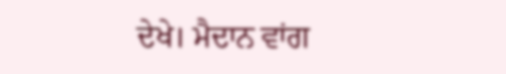ਦੇਖੇ। ਮੈਦਾਨ ਵਾਂਗ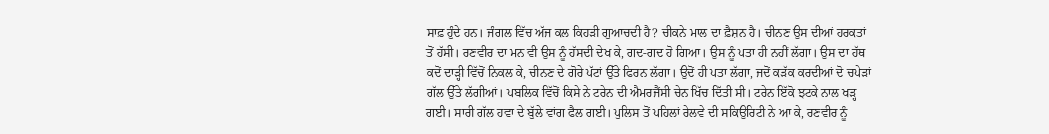ਸਾਫ਼ ਹੁੰਦੇ ਹਨ। ਜੰਗਲ ਵਿੱਚ ਅੱਜ ਕਲ ਕਿਹੜੀ ਗੁਆਚਦੀ ਹੈ? ਚੀਕਨੇ ਮਾਲ ਦਾ ਫ਼ੈਸ਼ਨ ਹੈ। ਚੀਨਣ ਉਸ ਦੀਆਂ ਹਰਕਤਾਂ ਤੋਂ ਹੱਸੀ। ਰਣਵੀਰ ਦਾ ਮਨ ਵੀ ਉਸ ਨੂੰ ਹੱਸਦੀ ਦੇਖ ਕੇ, ਗਦ-ਗਦ ਹੋ ਗਿਆ। ਉਸ ਨੂੰ ਪਤਾ ਹੀ ਨਹੀਂ ਲੱਗਾ। ਉਸ ਦਾ ਹੱਥ ਕਦੋਂ ਦਾੜ੍ਹੀ ਵਿੱਚੋਂ ਨਿਕਲ ਕੇ, ਚੀਨਣ ਦੇ ਗੋਰੇ ਪੱਟਾਂ ਉੱਤੇ ਫਿਰਨ ਲੱਗਾ। ਉਦੋਂ ਹੀ ਪਤਾ ਲੱਗਾ, ਜਦੋਂ ਕੜੱਕ ਕਰਦੀਆਂ ਦੋ ਚਪੇੜਾਂ ਗੱਲ ਉੱਤੇ ਲੱਗੀਆਂ। ਪਬਲਿਕ ਵਿੱਚੋਂ ਕਿਸੇ ਨੇ ਟਰੇਨ ਦੀ ਐਮਰਜੈਂਸੀ ਚੇਨ ਖਿੱਚ ਦਿੱਤੀ ਸੀ। ਟਰੇਨ ਇੱਕੋ ਝਟਕੇ ਨਾਲ ਖੜ੍ਹ ਗਈ। ਸਾਰੀ ਗੱਲ ਹਵਾ ਦੇ ਬੁੱਲੇ ਵਾਂਗ ਫੈਲ ਗਈ। ਪੁਲਿਸ ਤੋਂ ਪਹਿਲਾਂ ਰੇਲਵੇ ਦੀ ਸਕਿਉਰਿਟੀ ਨੇ ਆ ਕੇ, ਰਣਵੀਰ ਨੂੰ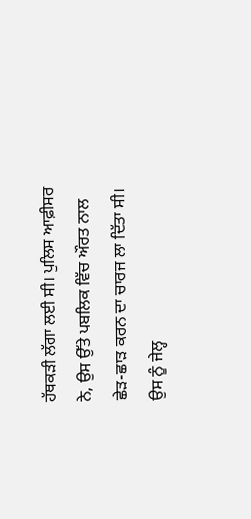ਹੱਥਕੜੀ ਲੱਗਾ ਲਈ ਸੀ। ਪੁਲਿਸ ਆਫ਼ੀਸਰ ਨੇ, ਉਸ ਉੱਤੇ ਪਬਲਿਕ ਵਿੱਚ ਔਰਤ ਨਾਲ ਛੇੜ-ਛਾੜ ਕਰਨ ਦਾ ਚਾਰਜ ਲਾ ਦਿੱਤਾ ਸੀ। ਉਸ ਨੂੰ ਜੇਲ੍ਹ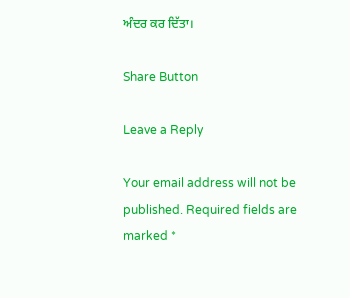ਅੰਦਰ ਕਰ ਦਿੱਤਾ।

Share Button

Leave a Reply

Your email address will not be published. Required fields are marked *